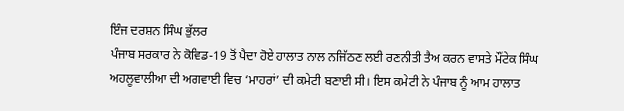ਇੰਜ ਦਰਸ਼ਨ ਸਿੰਘ ਭੁੱਲਰ
ਪੰਜਾਬ ਸਰਕਾਰ ਨੇ ਕੋਵਿਡ-19 ਤੋਂ ਪੈਦਾ ਹੋਏ ਹਾਲਾਤ ਨਾਲ ਨਜਿੱਠਣ ਲਈ ਰਣਨੀਤੀ ਤੈਅ ਕਰਨ ਵਾਸਤੇ ਮੌਂਟੇਕ ਸਿੰਘ ਅਹਲੂਵਾਲੀਆ ਦੀ ਅਗਵਾਈ ਵਿਚ ‘ਮਾਹਰਾਂ’ ਦੀ ਕਮੇਟੀ ਬਣਾਈ ਸੀ। ਇਸ ਕਮੇਟੀ ਨੇ ਪੰਜਾਬ ਨੂੰ ਆਮ ਹਾਲਾਤ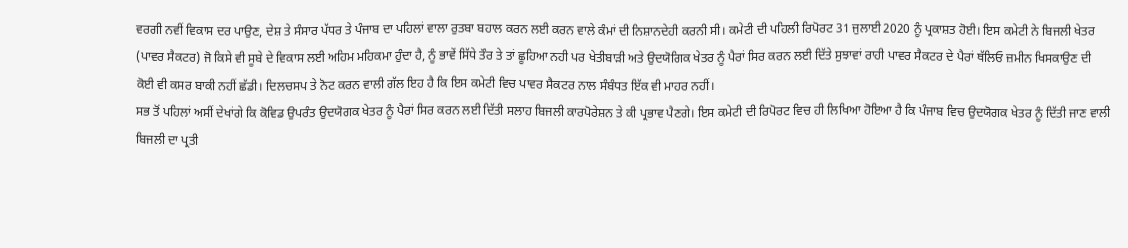ਵਰਗੀ ਨਵੀਂ ਵਿਕਾਸ ਦਰ ਪਾਉਣ, ਦੇਸ਼ ਤੇ ਸੰਸਾਰ ਪੱਧਰ ਤੇ ਪੰਜਾਬ ਦਾ ਪਹਿਲਾਂ ਵਾਲਾ ਰੁਤਬਾ ਬਹਾਲ ਕਰਨ ਲਈ ਕਰਨ ਵਾਲੇ ਕੰਮਾਂ ਦੀ ਨਿਸ਼ਾਨਦੇਹੀ ਕਰਨੀ ਸੀ। ਕਮੇਟੀ ਦੀ ਪਹਿਲੀ ਰਿਪੋਰਟ 31 ਜੁਲਾਈ 2020 ਨੂੰ ਪ੍ਰਕਾਸ਼ਤ ਹੋਈ। ਇਸ ਕਮੇਟੀ ਨੇ ਬਿਜਲੀ ਖੇਤਰ (ਪਾਵਰ ਸੈਕਟਰ) ਜੋ ਕਿਸੇ ਵੀ ਸੂਬੇ ਦੇ ਵਿਕਾਸ ਲਈ ਅਹਿਮ ਮਹਿਕਮਾ ਹੁੰਦਾ ਹੈ, ਨੂੰ ਭਾਵੇਂ ਸਿੱਧੇ ਤੌਰ ਤੇ ਤਾਂ ਛੂਹਿਆ ਨਹੀ ਪਰ ਖੇਤੀਬਾੜੀ ਅਤੇ ਉਦਯੋਗਿਕ ਖੇਤਰ ਨੂੰ ਪੈਰਾਂ ਸਿਰ ਕਰਨ ਲਈ ਦਿੱਤੇ ਸੁਝਾਵਾਂ ਰਾਹੀ ਪਾਵਰ ਸੈਕਟਰ ਦੇ ਪੈਰਾਂ ਥੱਲਿਓ ਜ਼ਮੀਨ ਖਿਸਕਾਉਣ ਦੀ ਕੋਈ ਵੀ ਕਸਰ ਬਾਕੀ ਨਹੀਂ ਛੱਡੀ। ਦਿਲਚਸਪ ਤੇ ਨੋਟ ਕਰਨ ਵਾਲੀ ਗੱਲ ਇਹ ਹੈ ਕਿ ਇਸ ਕਮੇਟੀ ਵਿਚ ਪਾਵਰ ਸੈਕਟਰ ਨਾਲ ਸੰਬੰਧਤ ਇੱਕ ਵੀ ਮਾਹਰ ਨਹੀਂ।
ਸਭ ਤੋਂ ਪਹਿਲਾਂ ਅਸੀਂ ਦੇਖਾਂਗੇ ਕਿ ਕੋਵਿਡ ਉਪਰੰਤ ਉਦਯੋਗਕ ਖੇਤਰ ਨੂੰ ਪੈਰਾਂ ਸਿਰ ਕਰਨ ਲਈ ਦਿੱਤੀ ਸਲਾਹ ਬਿਜਲੀ ਕਾਰਪੋਰੇਸ਼ਨ ਤੇ ਕੀ ਪ੍ਰਭਾਵ ਪੈਣਗੇ। ਇਸ ਕਮੇਟੀ ਦੀ ਰਿਪੋਰਟ ਵਿਚ ਹੀ ਲਿਖਿਆ ਹੋਇਆ ਹੈ ਕਿ ਪੰਜਾਬ ਵਿਚ ਉਦਯੋਗਕ ਖੇਤਰ ਨੂੰ ਦਿੱਤੀ ਜਾਣ ਵਾਲੀ ਬਿਜਲੀ ਦਾ ਪ੍ਰਤੀ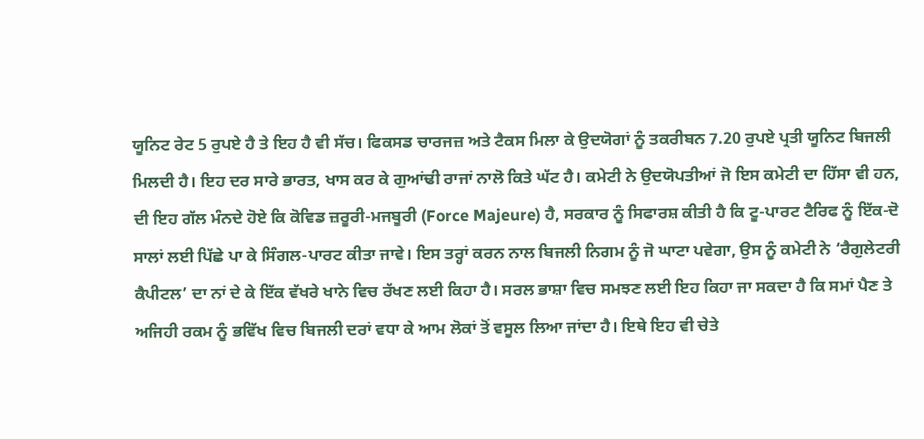ਯੂਨਿਟ ਰੇਟ 5 ਰੁਪਏ ਹੈ ਤੇ ਇਹ ਹੈ ਵੀ ਸੱਚ। ਫਿਕਸਡ ਚਾਰਜਜ਼ ਅਤੇ ਟੈਕਸ ਮਿਲਾ ਕੇ ਉਦਯੋਗਾਂ ਨੂੰ ਤਕਰੀਬਨ 7.20 ਰੁਪਏ ਪ੍ਰਤੀ ਯੂਨਿਟ ਬਿਜਲੀ ਮਿਲਦੀ ਹੈ। ਇਹ ਦਰ ਸਾਰੇ ਭਾਰਤ, ਖਾਸ ਕਰ ਕੇ ਗੁਆਂਢੀ ਰਾਜਾਂ ਨਾਲੋ ਕਿਤੇ ਘੱਟ ਹੈ। ਕਮੇਟੀ ਨੇ ਉਦਯੋਪਤੀਆਂ ਜੋ ਇਸ ਕਮੇਟੀ ਦਾ ਹਿੱਸਾ ਵੀ ਹਨ, ਦੀ ਇਹ ਗੱਲ ਮੰਨਦੇ ਹੋਏ ਕਿ ਕੋਵਿਡ ਜ਼ਰੂਰੀ-ਮਜਬੂਰੀ (Force Majeure) ਹੈ, ਸਰਕਾਰ ਨੂੰ ਸਿਫਾਰਸ਼ ਕੀਤੀ ਹੈ ਕਿ ਟੂ-ਪਾਰਟ ਟੈਰਿਫ ਨੂੰ ਇੱਕ-ਦੋ ਸਾਲਾਂ ਲਈ ਪਿੱਛੇ ਪਾ ਕੇ ਸਿੰਗਲ-ਪਾਰਟ ਕੀਤਾ ਜਾਵੇ। ਇਸ ਤਰ੍ਹਾਂ ਕਰਨ ਨਾਲ ਬਿਜਲੀ ਨਿਗਮ ਨੂੰ ਜੋ ਘਾਟਾ ਪਵੇਗਾ, ਉਸ ਨੂੰ ਕਮੇਟੀ ਨੇ ‘ਰੈਗੁਲੇਟਰੀ ਕੈਪੀਟਲ’ ਦਾ ਨਾਂ ਦੇ ਕੇ ਇੱਕ ਵੱਖਰੇ ਖਾਨੇ ਵਿਚ ਰੱਖਣ ਲਈ ਕਿਹਾ ਹੈ। ਸਰਲ ਭਾਸ਼ਾ ਵਿਚ ਸਮਝਣ ਲਈ ਇਹ ਕਿਹਾ ਜਾ ਸਕਦਾ ਹੈ ਕਿ ਸਮਾਂ ਪੈਣ ਤੇ ਅਜਿਹੀ ਰਕਮ ਨੂੰ ਭਵਿੱਖ ਵਿਚ ਬਿਜਲੀ ਦਰਾਂ ਵਧਾ ਕੇ ਆਮ ਲੋਕਾਂ ਤੋਂ ਵਸੂਲ ਲਿਆ ਜਾਂਦਾ ਹੈ। ਇਥੇ ਇਹ ਵੀ ਚੇਤੇ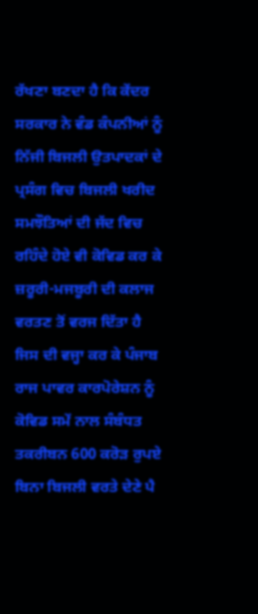ਰੱਖਣਾ ਬਣਦਾ ਹੈ ਕਿ ਕੇਂਦਰ ਸਰਕਾਰ ਨੇ ਵੰਡ ਕੰਪਨੀਆਂ ਨੂੰ ਨਿੱਜੀ ਬਿਜਲੀ ਉਤਪਾਦਕਾਂ ਦੇ ਪ੍ਰਸੰਗ ਵਿਚ ਬਿਜਲੀ ਖਰੀਦ ਸਮਝੌਤਿਆਂ ਦੀ ਜੱਦ ਵਿਚ ਰਹਿੰਦੇ ਹੋਏ ਵੀ ਕੋਵਿਡ ਕਰ ਕੇ ਜ਼ਰੂਰੀ-ਮਜਬੂਰੀ ਦੀ ਕਲਾਜ ਵਰਤਣ ਤੋਂ ਵਰਜ ਦਿੱਤਾ ਹੈ ਜਿਸ ਦੀ ਵਜ੍ਹਾ ਕਰ ਕੇ ਪੰਜਾਬ ਰਾਜ ਪਾਵਰ ਕਾਰਪੋਰੇਸ਼ਨ ਨੂੰ ਕੋਵਿਡ ਸਮੇਂ ਨਾਲ ਸੰਬੰਧਤ ਤਕਰੀਬਨ 600 ਕਰੋੜ ਰੁਪਏ ਬਿਨਾ ਬਿਜਲੀ ਵਰਤੇ ਦੇਣੇ ਪੈ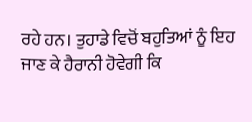ਰਹੇ ਹਨ। ਤੁਹਾਡੇ ਵਿਚੋਂ ਬਹੁਤਿਆਂ ਨੂੰ ਇਹ ਜਾਣ ਕੇ ਹੈਰਾਨੀ ਹੋਵੇਗੀ ਕਿ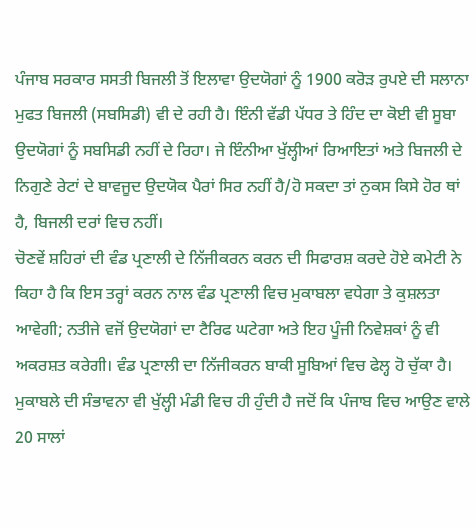ਪੰਜਾਬ ਸਰਕਾਰ ਸਸਤੀ ਬਿਜਲੀ ਤੋਂ ਇਲਾਵਾ ਉਦਯੋਗਾਂ ਨੂੰ 1900 ਕਰੋੜ ਰੁਪਏ ਦੀ ਸਲਾਨਾ ਮੁਫਤ ਬਿਜਲੀ (ਸਬਸਿਡੀ) ਵੀ ਦੇ ਰਹੀ ਹੈ। ਇੰਨੀ ਵੱਡੀ ਪੱਧਰ ਤੇ ਹਿੰਦ ਦਾ ਕੋਈ ਵੀ ਸੂਬਾ ਉਦਯੋਗਾਂ ਨੂੰ ਸਬਸਿਡੀ ਨਹੀਂ ਦੇ ਰਿਹਾ। ਜੇ ਇੰਨੀਆ ਖੁੱਲ੍ਹੀਆਂ ਰਿਆਇਤਾਂ ਅਤੇ ਬਿਜਲੀ ਦੇ ਨਿਗੁਣੇ ਰੇਟਾਂ ਦੇ ਬਾਵਜੂਦ ਉਦਯੋਕ ਪੈਰਾਂ ਸਿਰ ਨਹੀਂ ਹੈ/ਹੋ ਸਕਦਾ ਤਾਂ ਨੁਕਸ ਕਿਸੇ ਹੋਰ ਥਾਂ ਹੈ, ਬਿਜਲੀ ਦਰਾਂ ਵਿਚ ਨਹੀਂ।
ਚੋਣਵੇਂ ਸ਼ਹਿਰਾਂ ਦੀ ਵੰਡ ਪ੍ਰਣਾਲੀ ਦੇ ਨਿੱਜੀਕਰਨ ਕਰਨ ਦੀ ਸਿਫਾਰਸ਼ ਕਰਦੇ ਹੋਏ ਕਮੇਟੀ ਨੇ ਕਿਹਾ ਹੈ ਕਿ ਇਸ ਤਰ੍ਹਾਂ ਕਰਨ ਨਾਲ ਵੰਡ ਪ੍ਰਣਾਲੀ ਵਿਚ ਮੁਕਾਬਲਾ ਵਧੇਗਾ ਤੇ ਕੁਸ਼ਲਤਾ ਆਵੇਗੀ; ਨਤੀਜੇ ਵਜੋਂ ਉਦਯੋਗਾਂ ਦਾ ਟੈਰਿਫ ਘਟੇਗਾ ਅਤੇ ਇਹ ਪੂੰਜੀ ਨਿਵੇਸ਼ਕਾਂ ਨੂੰ ਵੀ ਅਕਰਸ਼ਤ ਕਰੇਗੀ। ਵੰਡ ਪ੍ਰਣਾਲੀ ਦਾ ਨਿੱਜੀਕਰਨ ਬਾਕੀ ਸੂਬਿਆਂ ਵਿਚ ਫੇਲ੍ਹ ਹੋ ਚੁੱਕਾ ਹੈ। ਮੁਕਾਬਲੇ ਦੀ ਸੰਭਾਵਨਾ ਵੀ ਖੁੱਲ੍ਹੀ ਮੰਡੀ ਵਿਚ ਹੀ ਹੁੰਦੀ ਹੈ ਜਦੋਂ ਕਿ ਪੰਜਾਬ ਵਿਚ ਆਉਣ ਵਾਲੇ 20 ਸਾਲਾਂ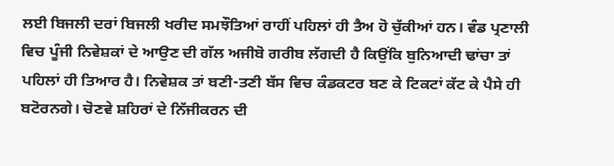ਲਈ ਬਿਜਲੀ ਦਰਾਂ ਬਿਜਲੀ ਖਰੀਦ ਸਮਝੌਤਿਆਂ ਰਾਹੀਂ ਪਹਿਲਾਂ ਹੀ ਤੈਅ ਹੋ ਚੁੱਕੀਆਂ ਹਨ। ਵੰਡ ਪ੍ਰਣਾਲੀ ਵਿਚ ਪੂੰਜੀ ਨਿਵੇਸ਼ਕਾਂ ਦੇ ਆਉਣ ਦੀ ਗੱਲ ਅਜੀਬੋ ਗਰੀਬ ਲੱਗਦੀ ਹੈ ਕਿਉਂਕਿ ਬੁਨਿਆਦੀ ਢਾਂਚਾ ਤਾਂ ਪਹਿਲਾਂ ਹੀ ਤਿਆਰ ਹੈ। ਨਿਵੇਸ਼ਕ ਤਾਂ ਬਣੀ-ਤਣੀ ਬੱਸ ਵਿਚ ਕੰਡਕਟਰ ਬਣ ਕੇ ਟਿਕਟਾਂ ਕੱਟ ਕੇ ਪੈਸੇ ਹੀ ਬਟੋਰਨਗੇ। ਚੋਣਵੇ ਸ਼ਹਿਰਾਂ ਦੇ ਨਿੱਜੀਕਰਨ ਦੀ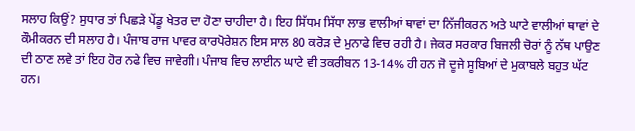ਸਲਾਹ ਕਿਉਂ? ਸੁਧਾਰ ਤਾਂ ਪਿਛੜੇ ਪੇਂਡੂ ਖੇਤਰ ਦਾ ਹੋਣਾ ਚਾਹੀਦਾ ਹੈ। ਇਹ ਸਿੱਧਮ ਸਿੱਧਾ ਲਾਭ ਵਾਲੀਆਂ ਥਾਵਾਂ ਦਾ ਨਿੱਜੀਕਰਨ ਅਤੇ ਘਾਟੇ ਵਾਲੀਆਂ ਥਾਵਾਂ ਦੇ ਕੌਮੀਕਰਨ ਦੀ ਸਲਾਹ ਹੈ। ਪੰਜਾਬ ਰਾਜ ਪਾਵਰ ਕਾਰਪੋਰੇਸ਼ਨ ਇਸ ਸਾਲ 80 ਕਰੋੜ ਦੇ ਮੁਨਾਫੇ ਵਿਚ ਰਹੀ ਹੈ। ਜੇਕਰ ਸਰਕਾਰ ਬਿਜਲੀ ਚੋਰਾਂ ਨੂੰ ਨੱਥ ਪਾਉਣ ਦੀ ਠਾਣ ਲਵੇ ਤਾਂ ਇਹ ਹੋਰ ਨਫੇ ਵਿਚ ਜਾਵੇਗੀ। ਪੰਜਾਬ ਵਿਚ ਲਾਈਨ ਘਾਟੇ ਵੀ ਤਕਰੀਬਨ 13-14% ਹੀ ਹਨ ਜੋ ਦੂਜੇ ਸੂਬਿਆਂ ਦੇ ਮੁਕਾਬਲੇ ਬਹੁਤ ਘੱਟ ਹਨ।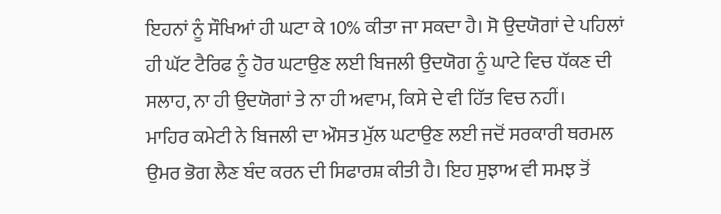ਇਹਨਾਂ ਨੂੰ ਸੌਖਿਆਂ ਹੀ ਘਟਾ ਕੇ 10% ਕੀਤਾ ਜਾ ਸਕਦਾ ਹੈ। ਸੋ ਉਦਯੋਗਾਂ ਦੇ ਪਹਿਲਾਂ ਹੀ ਘੱਟ ਟੈਰਿਫ ਨੂੰ ਹੋਰ ਘਟਾਉਣ ਲਈ ਬਿਜਲੀ ਉਦਯੋਗ ਨੂੰ ਘਾਟੇ ਵਿਚ ਧੱਕਣ ਦੀ ਸਲਾਹ, ਨਾ ਹੀ ਉਦਯੋਗਾਂ ਤੇ ਨਾ ਹੀ ਅਵਾਮ, ਕਿਸੇ ਦੇ ਵੀ ਹਿੱਤ ਵਿਚ ਨਹੀਂ।
ਮਾਹਿਰ ਕਮੇਟੀ ਨੇ ਬਿਜਲੀ ਦਾ ਔਸਤ ਮੁੱਲ ਘਟਾਉਣ ਲਈ ਜਦੋਂ ਸਰਕਾਰੀ ਥਰਮਲ ਉਮਰ ਭੋਗ ਲੈਣ ਬੰਦ ਕਰਨ ਦੀ ਸਿਫਾਰਸ਼ ਕੀਤੀ ਹੈ। ਇਹ ਸੁਝਾਅ ਵੀ ਸਮਝ ਤੋਂ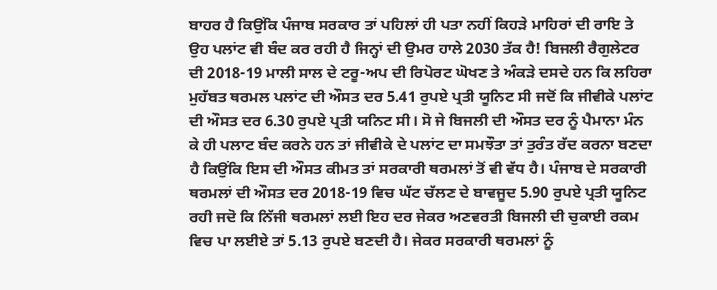ਬਾਹਰ ਹੈ ਕਿਉਂਕਿ ਪੰਜਾਬ ਸਰਕਾਰ ਤਾਂ ਪਹਿਲਾਂ ਹੀ ਪਤਾ ਨਹੀਂ ਕਿਹੜੇ ਮਾਹਿਰਾਂ ਦੀ ਰਾਇ ਤੇ ਉਹ ਪਲਾਂਟ ਵੀ ਬੰਦ ਕਰ ਰਹੀ ਹੈ ਜਿਨ੍ਹਾਂ ਦੀ ਉਮਰ ਹਾਲੇ 2030 ਤੱਕ ਹੈ! ਬਿਜਲੀ ਰੈਗੁਲੇਟਰ ਦੀ 2018-19 ਮਾਲੀ ਸਾਲ ਦੇ ਟਰੂ-ਅਪ ਦੀ ਰਿਪੋਰਟ ਘੋਖਣ ਤੇ ਅੰਕੜੇ ਦਸਦੇ ਹਨ ਕਿ ਲਹਿਰਾ ਮੁਹੱਬਤ ਥਰਮਲ ਪਲਾਂਟ ਦੀ ਔਸਤ ਦਰ 5.41 ਰੁਪਏ ਪ੍ਰਤੀ ਯੂਨਿਟ ਸੀ ਜਦੋਂ ਕਿ ਜੀਵੀਕੇ ਪਲਾਂਟ ਦੀ ਔਸਤ ਦਰ 6.30 ਰੁਪਏ ਪ੍ਰਤੀ ਯਨਿਟ ਸੀ। ਸੋ ਜੇ ਬਿਜਲੀ ਦੀ ਔਸਤ ਦਰ ਨੂੰ ਪੈਮਾਨਾ ਮੰਨ ਕੇ ਹੀ ਪਲਾਟ ਬੰਦ ਕਰਨੇ ਹਨ ਤਾਂ ਜੀਵੀਕੇ ਦੇ ਪਲਾਂਟ ਦਾ ਸਮਝੌਤਾ ਤਾਂ ਤੁਰੰਤ ਰੱਦ ਕਰਨਾ ਬਣਦਾ ਹੈ ਕਿਉਂਕਿ ਇਸ ਦੀ ਔਸਤ ਕੀਮਤ ਤਾਂ ਸਰਕਾਰੀ ਥਰਮਲਾਂ ਤੋਂ ਵੀ ਵੱਧ ਹੈ। ਪੰਜਾਬ ਦੇ ਸਰਕਾਰੀ ਥਰਮਲਾਂ ਦੀ ਔਸਤ ਦਰ 2018-19 ਵਿਚ ਘੱਟ ਚੱਲਣ ਦੇ ਬਾਵਜੂਦ 5.90 ਰੁਪਏ ਪ੍ਰਤੀ ਯੂਨਿਟ ਰਹੀ ਜਦੋ ਕਿ ਨਿੱਜੀ ਥਰਮਲਾਂ ਲਈ ਇਹ ਦਰ ਜੇਕਰ ਅਣਵਰਤੀ ਬਿਜਲੀ ਦੀ ਚੁਕਾਈ ਰਕਮ ਵਿਚ ਪਾ ਲਈਏ ਤਾਂ 5.13 ਰੁਪਏ ਬਣਦੀ ਹੈ। ਜੇਕਰ ਸਰਕਾਰੀ ਥਰਮਲਾਂ ਨੂੰ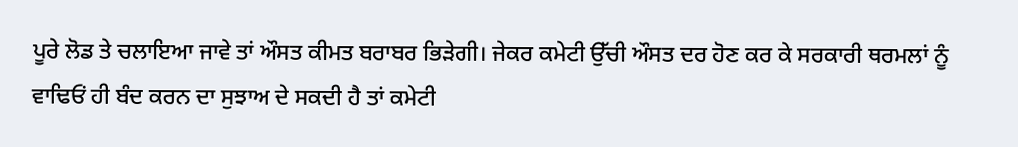ਪੂਰੇ ਲੋਡ ਤੇ ਚਲਾਇਆ ਜਾਵੇ ਤਾਂ ਔਸਤ ਕੀਮਤ ਬਰਾਬਰ ਭਿੜੇਗੀ। ਜੇਕਰ ਕਮੇਟੀ ਉੱਚੀ ਔਸਤ ਦਰ ਹੋਣ ਕਰ ਕੇ ਸਰਕਾਰੀ ਥਰਮਲਾਂ ਨੂੰ ਵਾਢਿਓਂ ਹੀ ਬੰਦ ਕਰਨ ਦਾ ਸੁਝਾਅ ਦੇ ਸਕਦੀ ਹੈ ਤਾਂ ਕਮੇਟੀ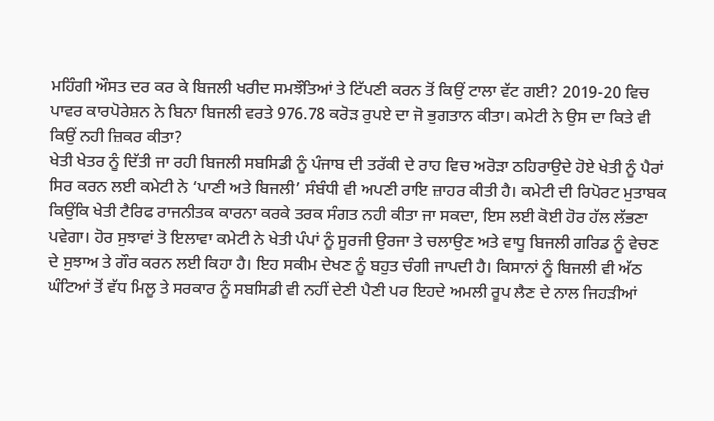ਮਹਿੰਗੀ ਔਸਤ ਦਰ ਕਰ ਕੇ ਬਿਜਲੀ ਖਰੀਦ ਸਮਝੌਤਿਆਂ ਤੇ ਟਿੱਪਣੀ ਕਰਨ ਤੋਂ ਕਿਉਂ ਟਾਲਾ ਵੱਟ ਗਈ? 2019-20 ਵਿਚ ਪਾਵਰ ਕਾਰਪੋਰੇਸ਼ਨ ਨੇ ਬਿਨਾ ਬਿਜਲੀ ਵਰਤੇ 976.78 ਕਰੋੜ ਰੁਪਏ ਦਾ ਜੋ ਭੁਗਤਾਨ ਕੀਤਾ। ਕਮੇਟੀ ਨੇ ਉਸ ਦਾ ਕਿਤੇ ਵੀ ਕਿਉਂ ਨਹੀ ਜ਼ਿਕਰ ਕੀਤਾ?
ਖੇਤੀ ਖੇਤਰ ਨੂੰ ਦਿੱਤੀ ਜਾ ਰਹੀ ਬਿਜਲੀ ਸਬਸਿਡੀ ਨੂੰ ਪੰਜਾਬ ਦੀ ਤਰੱਕੀ ਦੇ ਰਾਹ ਵਿਚ ਅਰੋੜਾ ਠਹਿਰਾਉਦੇ ਹੋਏ ਖੇਤੀ ਨੂੰ ਪੈਰਾਂ ਸਿਰ ਕਰਨ ਲਈ ਕਮੇਟੀ ਨੇ ‘ਪਾਣੀ ਅਤੇ ਬਿਜਲੀ’ ਸੰਬੰਧੀ ਵੀ ਅਪਣੀ ਰਾਇ ਜ਼ਾਹਰ ਕੀਤੀ ਹੈ। ਕਮੇਟੀ ਦੀ ਰਿਪੋਰਟ ਮੁਤਾਬਕ ਕਿਉਂਕਿ ਖੇਤੀ ਟੈਰਿਫ ਰਾਜਨੀਤਕ ਕਾਰਨਾ ਕਰਕੇ ਤਰਕ ਸੰਗਤ ਨਹੀ ਕੀਤਾ ਜਾ ਸਕਦਾ, ਇਸ ਲਈ ਕੋਈ ਹੋਰ ਹੱਲ ਲੱਭਣਾ ਪਵੇਗਾ। ਹੋਰ ਸੁਝਾਵਾਂ ਤੋ ਇਲਾਵਾ ਕਮੇਟੀ ਨੇ ਖੇਤੀ ਪੰਪਾਂ ਨੂੰ ਸੂਰਜੀ ਉਰਜਾ ਤੇ ਚਲਾਉਣ ਅਤੇ ਵਾਧੂ ਬਿਜਲੀ ਗਰਿਡ ਨੂੰ ਵੇਚਣ ਦੇ ਸੁਝਾਅ ਤੇ ਗੌਰ ਕਰਨ ਲਈ ਕਿਹਾ ਹੈ। ਇਹ ਸਕੀਮ ਦੇਖਣ ਨੂੰ ਬਹੁਤ ਚੰਗੀ ਜਾਪਦੀ ਹੈ। ਕਿਸਾਨਾਂ ਨੂੰ ਬਿਜਲੀ ਵੀ ਅੱਠ ਘੰਟਿਆਂ ਤੋਂ ਵੱਧ ਮਿਲੂ ਤੇ ਸਰਕਾਰ ਨੂੰ ਸਬਸਿਡੀ ਵੀ ਨਹੀਂ ਦੇਣੀ ਪੈਣੀ ਪਰ ਇਹਦੇ ਅਮਲੀ ਰੂਪ ਲੈਣ ਦੇ ਨਾਲ ਜਿਹੜੀਆਂ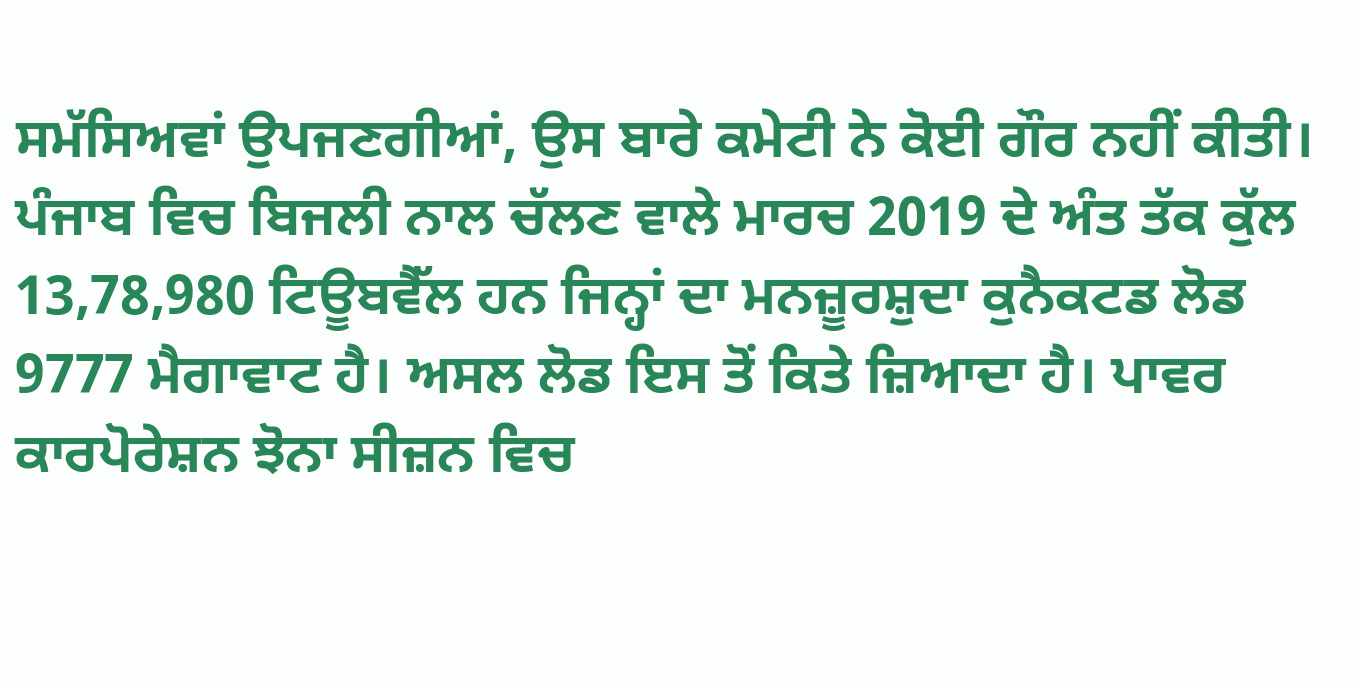ਸਮੱਸਿਅਵਾਂ ਉਪਜਣਗੀਆਂ, ਉਸ ਬਾਰੇ ਕਮੇਟੀ ਨੇ ਕੋਈ ਗੌਰ ਨਹੀਂ ਕੀਤੀ।
ਪੰਜਾਬ ਵਿਚ ਬਿਜਲੀ ਨਾਲ ਚੱਲਣ ਵਾਲੇ ਮਾਰਚ 2019 ਦੇ ਅੰਤ ਤੱਕ ਕੁੱਲ 13,78,980 ਟਿਊਬਵੈੱਲ ਹਨ ਜਿਨ੍ਹਾਂ ਦਾ ਮਨਜ਼ੂਰਸ਼ੁਦਾ ਕੁਨੈਕਟਡ ਲੋਡ 9777 ਮੈਗਾਵਾਟ ਹੈ। ਅਸਲ ਲੋਡ ਇਸ ਤੋਂ ਕਿਤੇ ਜ਼ਿਆਦਾ ਹੈ। ਪਾਵਰ ਕਾਰਪੋਰੇਸ਼ਨ ਝੋਨਾ ਸੀਜ਼ਨ ਵਿਚ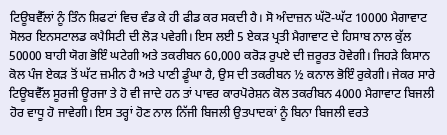ਟਿਊਬਵੈੱਲਾਂ ਨੂੰ ਤਿੰਨ ਸ਼ਿਫਟਾਂ ਵਿਚ ਵੰਡ ਕੇ ਹੀ ਫੀਡ ਕਰ ਸਕਦੀ ਹੈ। ਸੋ ਅੰਦਾਜ਼ਨ ਘੱਟੋ-ਘੱਟ 10000 ਮੈਗਾਵਾਟ ਸੋਲਰ ਇਨਸਟਾਲਡ ਕਪੈਸਿਟੀ ਦੀ ਲੋੜ ਪਵੇਗੀ। ਇਸ ਲਈ 5 ਏਕੜ ਪ੍ਰਤੀ ਮੈਗਾਵਾਟ ਦੇ ਹਿਸਾਬ ਨਾਲ ਕੁੱਲ 50000 ਬਾਹੀ ਯੋਗ ਭੋਇੰ ਘਟੇਗੀ ਅਤੇ ਤਕਰੀਬਨ 60,000 ਕਰੋੜ ਰੁਪਏ ਦੀ ਜ਼ਰੂਰਤ ਹੋਵੇਗੀ। ਜਿਹੜੇ ਕਿਸਾਨ ਕੋਲ ਪੰਜ ਏਕੜ ਤੋਂ ਘੱਟ ਜ਼ਮੀਨ ਹੈ ਅਤੇ ਪਾਣੀ ਡੂੰਘਾ ਹੈ, ਉਸ ਦੀ ਤਕਰੀਬਨ ½ ਕਨਾਲ ਭੋਇੰ ਰੁਕੇਗੀ। ਜੇਕਰ ਸਾਰੇ ਟਿਊਬਵੈੱਲ ਸੂਰਜੀ ਊਰਜਾ ਤੇ ਹੋ ਵੀ ਜਾਦੇ ਹਨ ਤਾਂ ਪਾਵਰ ਕਾਰਪੋਰੇਸ਼ਨ ਕੋਲ ਤਕਰੀਬਨ 4000 ਮੈਗਾਵਾਟ ਬਿਜਲੀ ਹੋਰ ਵਾਧੂ ਹੋ ਜਾਵੇਗੀ। ਇਸ ਤਰ੍ਹਾਂ ਹੋਣ ਨਾਲ ਨਿੱਜੀ ਬਿਜਲੀ ਉਤਪਾਦਕਾਂ ਨੂੰ ਬਿਨਾ ਬਿਜਲੀ ਵਰਤੇ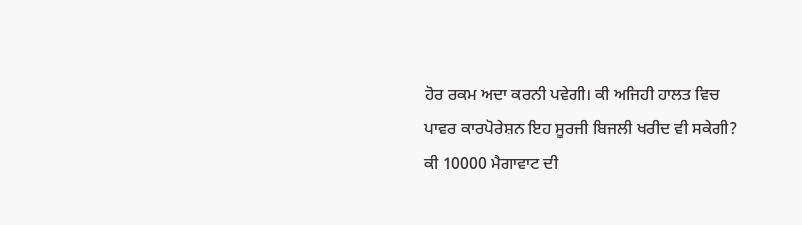ਹੋਰ ਰਕਮ ਅਦਾ ਕਰਨੀ ਪਵੇਗੀ। ਕੀ ਅਜਿਹੀ ਹਾਲਤ ਵਿਚ ਪਾਵਰ ਕਾਰਪੋਰੇਸ਼ਨ ਇਹ ਸੂਰਜੀ ਬਿਜਲੀ ਖਰੀਦ ਵੀ ਸਕੇਗੀ? ਕੀ 10000 ਮੈਗਾਵਾਟ ਦੀ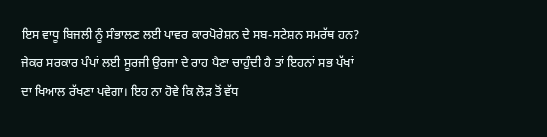ਇਸ ਵਾਧੂ ਬਿਜਲੀ ਨੂੰ ਸੰਭਾਲਣ ਲਈ ਪਾਵਰ ਕਾਰਪੋਰੇਸ਼ਨ ਦੇ ਸਬ-ਸਟੇਸ਼ਨ ਸਮਰੱਥ ਹਨ? ਜੇਕਰ ਸਰਕਾਰ ਪੰਪਾਂ ਲਈ ਸੂਰਜੀ ਉਰਜਾ ਦੇ ਰਾਹ ਪੈਣਾ ਚਾਹੁੰਦੀ ਹੈ ਤਾਂ ਇਹਨਾਂ ਸਭ ਪੱਖਾਂ ਦਾ ਖਿਆਲ ਰੱਖਣਾ ਪਵੇਗਾ। ਇਹ ਨਾ ਹੋਵੇ ਕਿ ਲੋੜ ਤੋਂ ਵੱਧ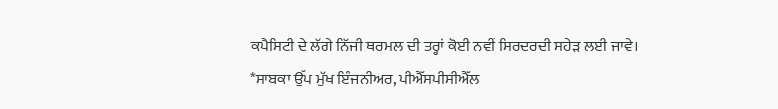ਕਪੈਸਿਟੀ ਦੇ ਲੱਗੇ ਨਿੱਜੀ ਥਰਮਲ ਦੀ ਤਰ੍ਹਾਂ ਕੋਈ ਨਵੀਂ ਸਿਰਦਰਦੀ ਸਹੇੜ ਲਈ ਜਾਵੇ।
*ਸਾਬਕਾ ਉੱਪ ਮੁੱਖ ਇੰਜਨੀਅਰ, ਪੀਐੱਸਪੀਸੀਐੱਲ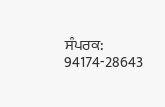ਸੰਪਰਕ: 94174-28643